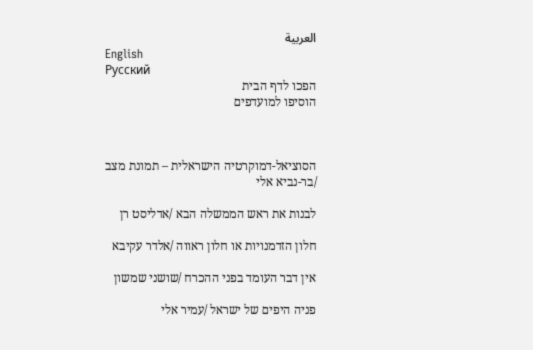العربية
English
Русский
הפכו לדף הבית
הוסיפו למועדפים



הסוציאל-דמוקרטיה הישראלית – תמונת מצב /בר-נביא אלי

לבנות את ראש הממשלה הבא /אדליסט רן

חלון הזדמנויות או חלון ראווה /אלדר עקיבא

אין דבר העומד בפני ההכרח /שושני שמשון

פניה היפים של ישראל /עמיר אלי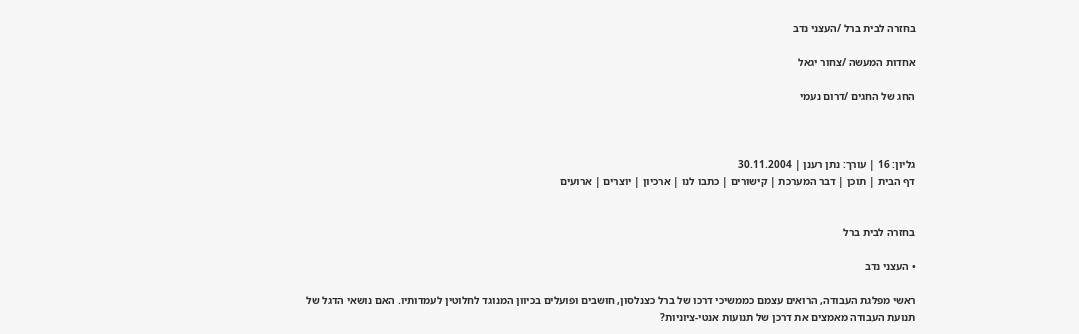בחזרה לבית ברל /העצני נדב

אחדות המעשה /צחור יגאל

החג של החגים /דרום נעמי



גליון: 16 | עורך: נתן רענן | 30.11.2004
דף הבית | תוכן | דבר המערכת | קישורים | כתבו לנו | ארכיון | יוצרים | ארועים


בחזרה לבית ברל

• העצני נדב

ראשי מפלגת העבודה, הרואים עצמם כממשיכי דרכו של ברל כצנלסון, חושבים ופועלים בכיוון המנוגד לחלוטין לעמדותיו. האם נושאי הדגל של תנועת העבודה מאמצים את דרכן של תנועות אנטי-ציוניות?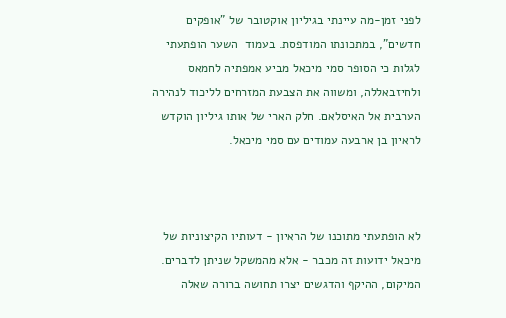לפני זמן-מה עיינתי בגיליון אוקטובר של "אופקים חדשים", במתכונתו המודפסת. בעמוד  השער הופתעתי לגלות כי הסופר סמי מיכאל מביע אמפתיה לחמאס ולחיזבאללה, ומשווה את הצבעת המזרחים לליכוד לנהירה הערבית אל האיסלאם. חלק הארי של אותו גיליון הוקדש לראיון בן ארבעה עמודים עם סמי מיכאל.



לא הופתעתי מתוכנו של הראיון - דעותיו הקיצוניות של מיכאל ידועות זה מכבר - אלא מהמשקל שניתן לדברים. המיקום, ההיקף והדגשים יצרו תחושה ברורה שאלה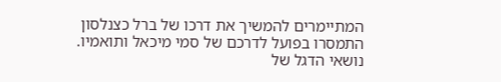המתיימרים להמשיך את דרכו של ברל כצנלסון התמסרו בפועל לדרכם של סמי מיכאל ותואמיו. נושאי הדגל של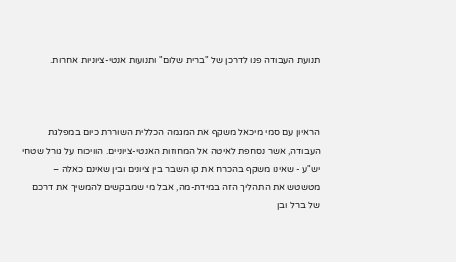תנועת העבודה פנו לדרכן של "ברית שלום" ותנועות אנטי-ציוניות אחרות.



הראיון עם סמי מיכאל משקף את המגמה הכללית השוררת כיום במפלגת העבודה, אשר נסחפת לאיטה אל המחוזות האנטי-ציוניים. הוויכוח על גורל שטחי יש"ע - שאינו משקף בהכרח את קו השבר בין ציונים ובין שאינם כאלה – מטשטש את התהליך הזה במידת-מה, אבל מי שמבקשים להמשיך את דרכם של ברל ובן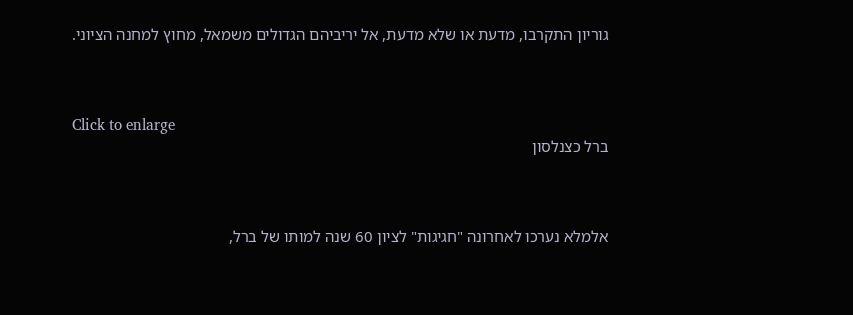גוריון התקרבו, מדעת או שלא מדעת, אל יריביהם הגדולים משמאל, מחוץ למחנה הציוני.



Click to enlarge
ברל כצנלסון



אלמלא נערכו לאחרונה "חגיגות" לציון 60 שנה למותו של ברל,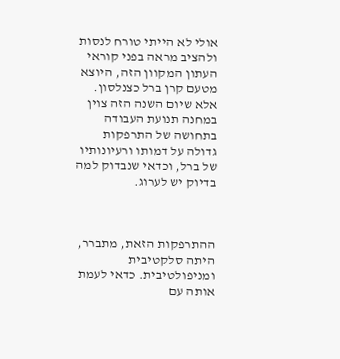אולי לא הייתי טורח לנסות ולהציב מראה בפני קוראי העתון המקוון הזה, היוצא מטעם קרן ברל כצנלסון. אלא שיום השנה הזה צוין במחנה תנועת העבודה בתחושה של התרפקות גדולה על דמותו ורעיונותיו של ברל, וכדאי שנבדוק למה בדיוק יש לערוג.



ההתרפקות הזאת, מתברר, היתה סלקטיבית ומניפולטיבית. כדאי לעמת אותה עם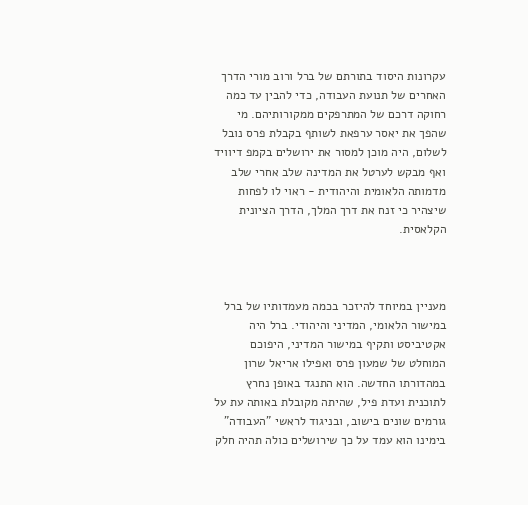עקרונות היסוד בתורתם של ברל ורוב מורי הדרך האחרים של תנועת העבודה, כדי להבין עד כמה רחוקה דרכם של המתרפקים ממקורותיהם. מי שהפך את יאסר ערפאת לשותף בקבלת פרס נובל לשלום, היה מוכן למסור את ירושלים בקמפ דיוויד ואף מבקש לערטל את המדינה שלב אחרי שלב מדמותה הלאומית והיהודית - ראוי לו לפחות שיצהיר כי זנח את דרך המלך, הדרך הציונית הקלאסית.



מעניין במיוחד להיזכר בכמה מעמדותיו של ברל במישור הלאומי, המדיני והיהודי. ברל היה אקטיביסט ותקיף במישור המדיני, היפוכם המוחלט של שמעון פרס ואפילו אריאל שרון במהדורתו החדשה. הוא התנגד באופן נחרץ לתוכנית ועדת פיל, שהיתה מקובלת באותה עת על גורמים שונים בישוב, ובניגוד לראשי "העבודה" בימינו הוא עמד על כך שירושלים כולה תהיה חלק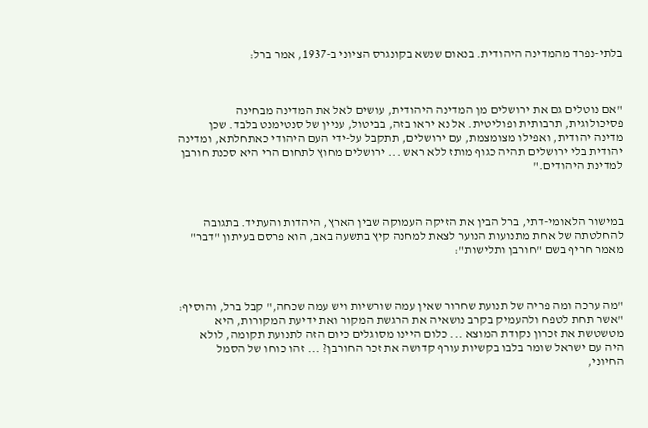בלתי-נפרד מהמדינה היהודית. בנאום שנשא בקונגרס הציוני ב-1937, אמר ברל:



"אם נוטלים גם את ירושלים מן המדינה היהודית, עושים לאל את המדינה מבחינה פסיכולוגית, תרבותית ופוליטית. אל נא יראו בזה, בביטול, עניין של סנטימנט בלבד. שכן מדינה יהודית, ואפילו מצומצמת, עם ירושלים, תתקבל על-ידי העם היהודי כאתחלתא, ומדינה יהודית בלי ירושלים תהיה כגוף מותז ללא ראש ... ירושלים מחוץ לתחום הרי היא סכנת חורבן למדינת היהודים."



במישור הלאומי-דתי, ברל הבין את הזיקה העמוקה שבין הארץ, היהדות והעתיד. בתגובה להחלטתה של אחת מתנועות הנוער לצאת למחנה קיץ בתשעה באב, הוא פרסם בעיתון "דבר" מאמר חריף בשם "חורבן ותלישות":



"מה ערכה ומה פריה של תנועת שחרור שאין עמה שורשיות ויש עמה שכחה," קבל ברל, והוסיף: "אשר תחת לטפח ולהעמיק בקרב נושאיה את הרגשת המקור ואת ידיעת המקורות, היא מטשטשת את זכרון נקודת המוצא ... כלום היינו מסוגלים כיום הזה לתנועת תקומה, לולא היה עם ישראל שומר בלבו בקשיות עורף קדושה את זכר החורבן? ... זהו כוחו של הסמל החיוני,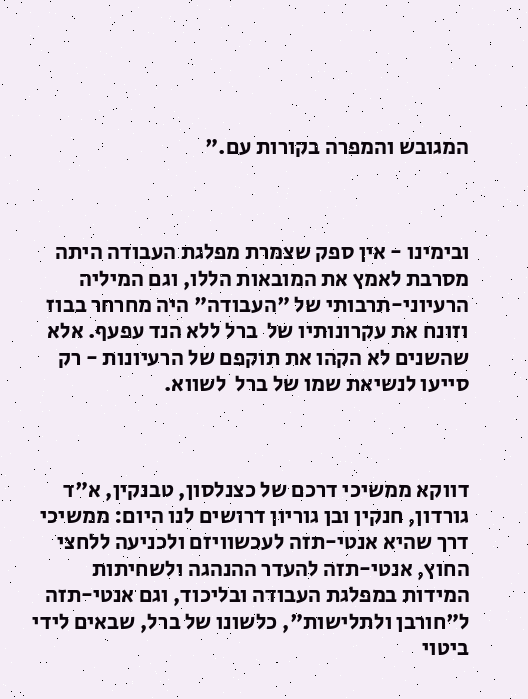המגובש והמפרה בקורות עם."



ובימינו - אין ספק שצמרת מפלגת העבודה היתה מסרבת לאמץ את המובאות הללו, וגם המיליה הרעיוני-תרבותי של "העבודה" היה מחרחר בבוז וזונח את עקרונותיו של  ברל ללא הנד עפעף. אלא שהשנים לא הקהו את תוקפם של הרעיונות - רק סייעו לנשיאת שמו של ברל  לשווא.



דווקא ממשיכי דרכם של כצנלסון, טבנקין, א"ד גורדון, חנקין ובן גוריון דרושים לנו היום: ממשיכי דרך שהיא אנטי-תזה לעכשוויזם ולכניעה ללחצי החוץ, אנטי-תזה להעדר ההנהגה ולשחיתות המידות במפלגת העבודה ובליכוד, וגם אנטי-תזה ל"חורבן ולתלישות", כלשונו של ברל, שבאים לידי ביטוי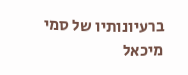ברעיונותיו של סמי מיכאל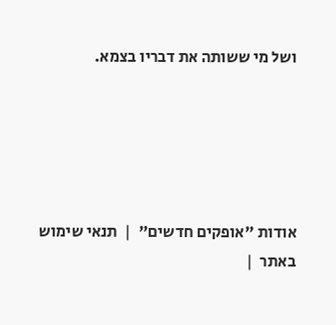ושל מי ששותה את דבריו בצמא.





אודות "אופקים חדשים"  |  תנאי שימוש באתר  |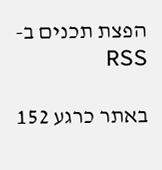הפצת תכנים ב-RSS

באתר כרגע 152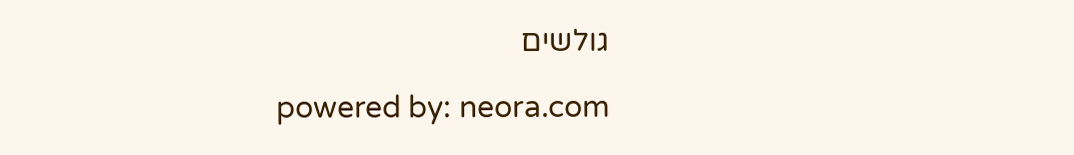גולשים

powered by: neora.com